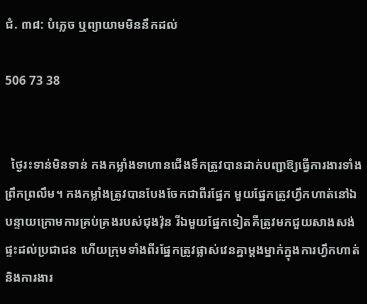ជំ. ៣៨: បំភ្លេច ឬព្យាយាមមិននឹកដល់

506 73 38


  ថ្ងៃរះទាន់មិនទាន់ កងកម្លាំងទាហានជើងទឹកត្រូវបានដាក់បញ្ជាឱ្យធ្វើការងារទាំងព្រឹកព្រលឹម។ កងកម្លាំងត្រូវបានបែងចែកជាពីរផ្នែក មួយផ្នែកត្រូវហ្វឹកហាត់នៅឯបន្ទាយក្រោមការគ្រប់គ្រងរបស់ជុងវ៉ុន រីឯមួយផ្នែកទៀតគឺត្រូវមកជួយសាងសង់ផ្ទះដល់ប្រជាជន ហើយក្រុមទាំងពីរផ្នែកត្រូវផ្លាស់វេនគ្នាម្តងម្នាក់ក្នុងការហ្វឹកហាត់និងការងារ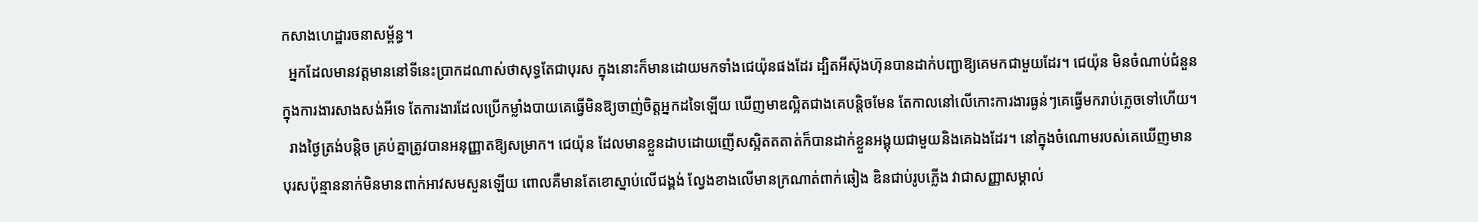កសាងហេដ្ឋារចនាសម្ព័ន្ធ។
  អ្នកដែលមានវត្តមាននៅទីនេះប្រាកដណាស់ថាសុទ្ធតែជាបុរស ក្នុងនោះក៏មានដោយមកទាំងជេយ៉ុនផងដែរ ដ្បិតអីស៊ុងហ៊ុនបានដាក់បញ្ជាឱ្យគេមកជាមួយដែរ។ ជេយ៉ុន មិនចំណាប់ជំនួនក្នុងការងារសាងសង់អីទេ តែការងារដែលប្រើកម្លាំងបាយគេធ្វើមិនឱ្យចាញ់ចិត្តអ្នកដទៃឡើយ ឃើញមាឌល្អិតជាងគេបន្តិចមែន តែកាលនៅលើកោះការងារធ្ងន់ៗគេធ្វើមករាប់ភ្លេចទៅហើយ។
  រាងថ្ងៃត្រង់បន្តិច គ្រប់គ្នាត្រូវបានអនុញ្ញាតឱ្យសម្រាក។ ជេយ៉ុន ដែលមានខ្លួនដាបដោយញើសស្អិតតតាត់ក៏បានដាក់ខ្លួនអង្គុយជាមួយនិងគេឯងដែរ។ នៅក្នុងចំណោមរបស់គេឃើញមានបុរសប៉ុន្មាននាក់មិនមានពាក់អាវសមសួនឡើយ ពោលគឺមានតែខោស្នាប់លើជង្គង់ ល្វែងខាងលើមានក្រណាត់ពាក់ឆៀង ឌិនជាប់រូបភ្លើង វាជាសញ្ញាសម្គាល់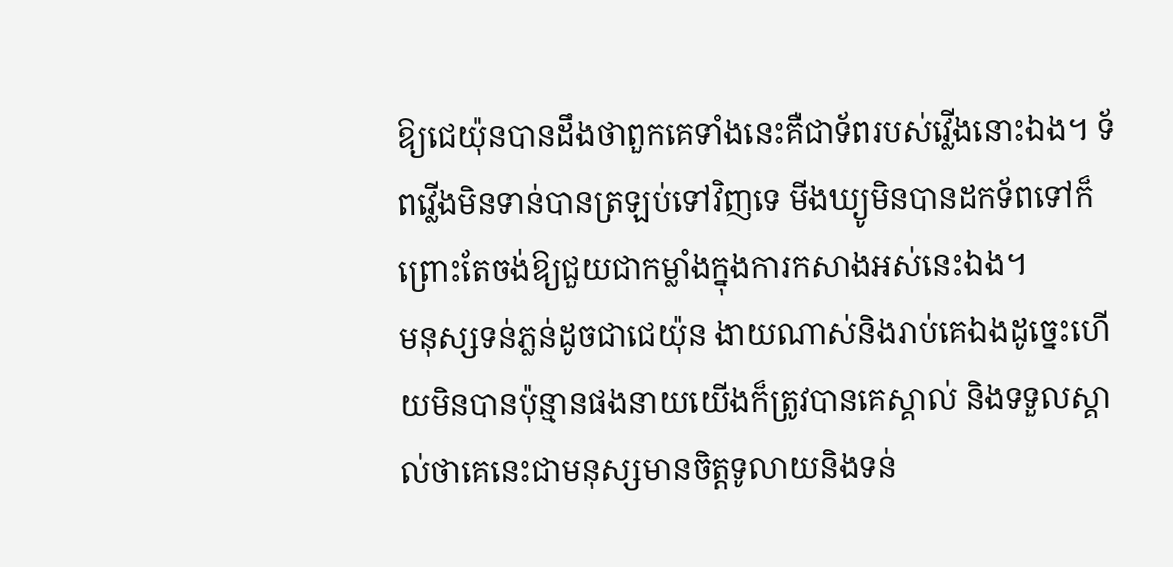ឱ្យជេយ៉ុនបានដឹងថាពួកគេទាំងនេះគឺជាទ័ពរបស់វ្លើងនោះឯង។ ទ័ពវ្លើងមិនទាន់បានត្រឡប់ទៅវិញទេ មីងឃ្យូមិនបានដកទ័ពទៅក៏ព្រោះតែចង់ឱ្យជួយជាកម្លាំងក្នុងការកសាងអស់នេះឯង។
មនុស្សទន់ភ្លន់ដូចជាជេយ៉ុន ងាយណាស់និងរាប់គេឯងដូច្នេះហើយមិនបានប៉ុន្មានផងនាយយើងក៏ត្រូវបានគេស្គាល់ និងទទួលស្គាល់ថាគេនេះជាមនុស្សមានចិត្តទូលាយនិងទន់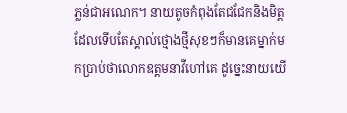ភ្លន់ជាអណេក។ នាយតូចកំពុងតែជជែកនិងមិត្តដែលទើបតែស្គាល់ថ្មោងថ្មីសុខៗក៏មានគេម្នាក់មកប្រាប់ថាលោកឧត្តមនាវីហៅគេ ដូច្នេះនាយយើ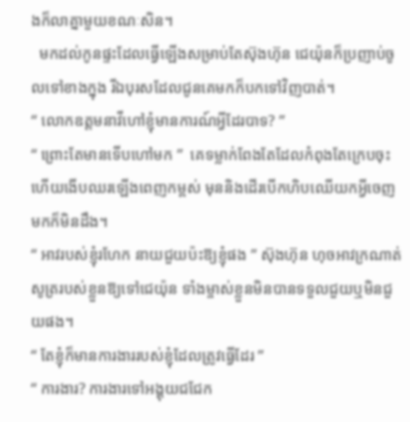ងក៏លាគ្នាមួយខណៈសិន។
  មកដល់កូនផ្ទះដែលធ្វើឡើងសម្រាប់តែស៊ុងហ៊ុន ជេយ៉ុនក៏ប្រញាប់ចូលទៅខាងក្នុង រីឯបុរសដែលជូនគេមកក៏បកទៅវិញបាត់។
“ លោកឧត្តមនាវីហៅខ្ញុំមានការណ៍អ្វីដែរបាទ? ”
“ ព្រោះតែមានទើបហៅមក ”  គេទម្លាក់ពែងតែដែលកំពុងតែក្រេបចុះហើយងើបឈរឡើងពេញកម្ពស់ មុននិងដើរបើកហិបឈើយកអ្វីចេញមកក៏មិនដឹង។
“ អាវរបស់ខ្ញុំរហែក នាយជួយប៉ះឱ្យខ្ញុំផង ” ស៊ុងហ៊ុន ហុចអាវក្រណាត់សូត្ររបស់ខ្លួនឱ្យទៅជេយ៉ុន ទាំងម្ចាស់ខ្លួនមិនបានទទួលជួយឬមិនជួយផង។
“ តែខ្ញុំក៏មានការងាររបស់ខ្ញុំដែលត្រូវធ្វើដែរ ”
“ ការងារ? ការងារទៅអង្គុយជជែក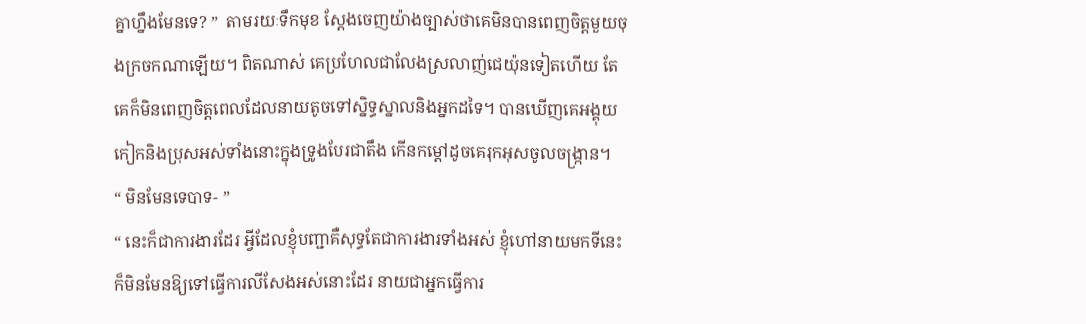គ្នាហ្នឹងមែនទេ? ”  តាមរយៈទឹកមុខ ស្តែងចេញយ៉ាងច្បាស់ថាគេមិនបានពេញចិត្តមួយចុងក្រចកណាឡើយ។ ពិតណាស់ គេប្រហែលជាលែងស្រលាញ់ជេយ៉ុនទៀតហើយ តែគេក៏មិនពេញចិត្តពេលដែលនាយតូចទៅស្និទ្ធស្នាលនិងអ្នកដទៃ។ បានឃើញគេអង្គុយកៀកនិងប្រុសអស់ទាំងនោះក្នុងទ្រូងបែរជាតឹង កើនកម្តៅដូចគេរុកអុសចូលចង្រ្កាន។
“ មិនមែនទេបាទ- ”
“ នេះក៏ជាការងារដែរ អ្វីដែលខ្ញុំបញ្ជាគឺសុទ្ធតែជាការងារទាំងអស់ ខ្ញុំហៅនាយមកទីនេះក៏មិនមែនឱ្យទៅធ្វើការលីសែងអស់នោះដែរ នាយជាអ្នកធ្វើការ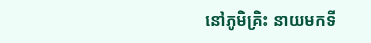នៅភូមិគ្រិះ នាយមកទី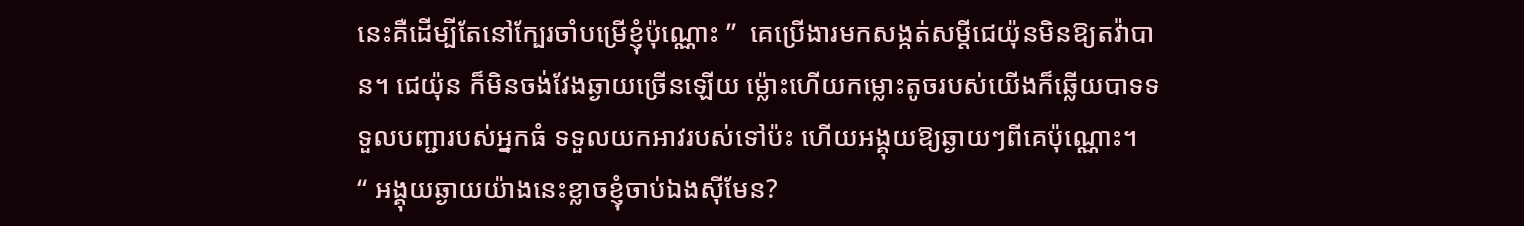នេះគឺដើម្បីតែនៅក្បែរចាំបម្រើខ្ញុំប៉ុណ្ណោះ ”  គេប្រើងារមកសង្កត់សម្តីជេយ៉ុនមិនឱ្យតវ៉ាបាន។ ជេយ៉ុន ក៏មិនចង់វែងឆ្ងាយច្រើនឡើយ ម្ល៉ោះហើយកម្លោះតូចរបស់យើងក៏ឆ្លើយបាទទទួលបញ្ជារបស់អ្នកធំ ទទួលយកអាវរបស់ទៅប៉ះ ហើយអង្គុយឱ្យឆ្ងាយៗពីគេប៉ុណ្ណោះ។
“ អង្គុយឆ្ងាយយ៉ាងនេះខ្លាចខ្ញុំចាប់ឯងសុីមែន?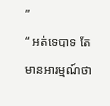”
“ អត់ទេបាទ តែមានអារម្មណ៍ថា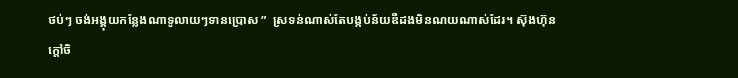ថប់ៗ ចង់អង្គុយកន្លែងណាទូលាយៗទានប្រោស ”  ស្រទន់ណាស់តែបង្កប់ន័យឌឺដងមិនណយណាស់ដែរ។ ស៊ុងហ៊ុន ក្តៅចិ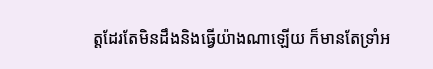ត្តដែរតែមិនដឹងនិងធ្វើយ៉ាងណាឡើយ ក៏មានតែទ្រាំអ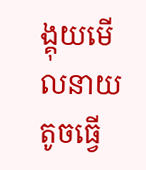ង្គុយមើលនាយតូចធ្វើ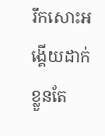រឹកសោះអង្គើយដាក់ខ្លួនតែ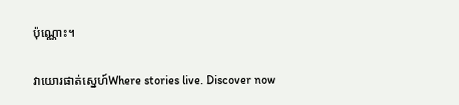ប៉ុណ្ណោះ។

វាយោរផាត់ស្នេហ៍Where stories live. Discover now